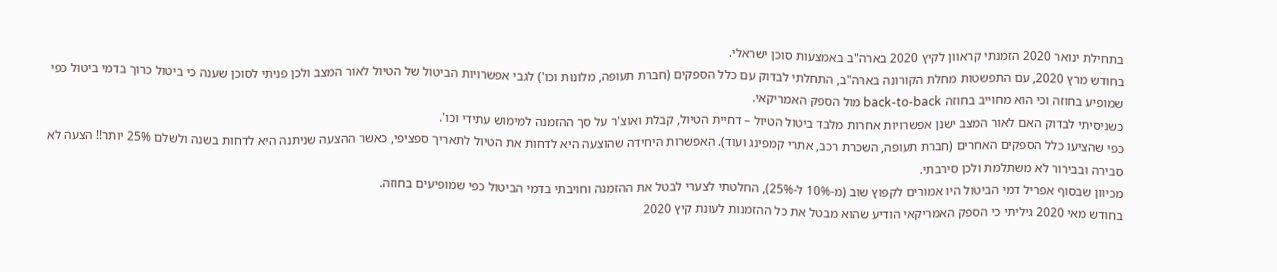בתחילת ינואר 2020 הזמנתי קראוון לקיץ 2020 בארה"ב באמצעות סוכן ישראלי.
בחודש מרץ 2020, עם התפשטות מחלת הקורונה בארה"ב, התחלתי לבדוק עם כלל הספקים (חברת תעופה, מלונות וכו') לגבי אפשרויות הביטול של הטיול לאור המצב ולכן פניתי לסוכן שענה כי ביטול כרוך בדמי ביטול כפי שמופיע בחוזה וכי הוא מחוייב בחוזה back-to-back מול הספק האמריקאי.
כשניסיתי לבדוק האם לאור המצב ישנן אפשרויות אחרות מלבד ביטול הטיול – דחיית הטיול, קבלת ואוצ'ר על סך ההזמנה למימוש עתידי וכו'.
כפי שהציעו כלל הספקים האחרים (חברת תעופה, השכרת רכב, אתרי קמפינג ועוד). האפשרות היחידה שהוצעה היא לדחות את הטיול לתאריך ספציפי, כאשר ההצעה שניתנה היא לדחות בשנה ולשלם 25% יותר!! הצעה לא סבירה ובבירור לא משתלמת ולכן סירבתי.
מכיוון שבסוף אפריל דמי הביטול היו אמורים לקפוץ שוב (מ-10% ל-25%), החלטתי לצערי לבטל את ההזמנה וחויבתי בדמי הביטול כפי שמופיעים בחוזה.
בחודש מאי 2020 גיליתי כי הספק האמריקאי הודיע שהוא מבטל את כל ההזמנות לעונת קיץ 2020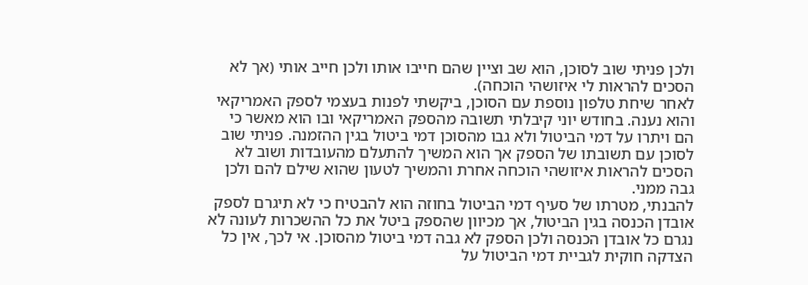ולכן פניתי שוב לסוכן, הוא שב וציין שהם חייבו אותו ולכן חייב אותי (אך לא הסכים להראות לי איזושהי הוכחה).
לאחר שיחת טלפון נוספת עם הסוכן, ביקשתי לפנות בעצמי לספק האמריקאי והוא נענה. בחודש יוני קיבלתי תשובה מהספק האמריקאי ובו הוא מאשר כי הם ויתרו על דמי הביטול ולא גבו מהסוכן דמי ביטול בגין ההזמנה. פניתי שוב לסוכן עם תשובתו של הספק אך הוא המשיך להתעלם מהעובדות ושוב לא הסכים להראות איזושהי הוכחה אחרת והמשיך לטעון שהוא שילם להם ולכן גבה ממני.
להבנתי, מטרתו של סעיף דמי הביטול בחוזה הוא להבטיח כי לא תיגרם לספק אובדן הכנסה בגין הביטול, אך מכיוון שהספק ביטל את כל ההשכרות לעונה לא נגרם כל אובדן הכנסה ולכן הספק לא גבה דמי ביטול מהסוכן. אי לכך, אין כל הצדקה חוקית לגביית דמי הביטול על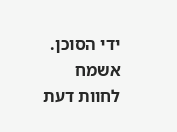ידי הסוכן.
אשמח לחוות דעת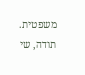משפטית.
תודה, שי